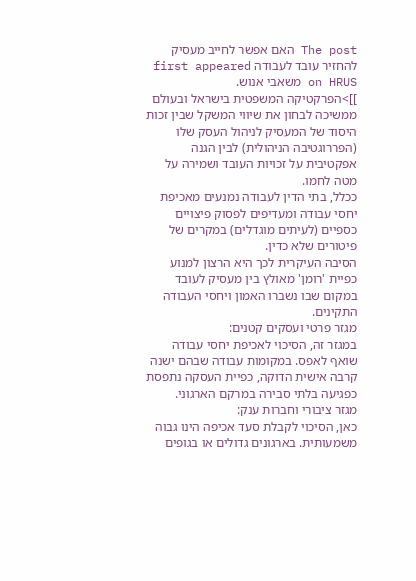The post האם אפשר לחייב מעסיק להחזיר עובד לעבודה first appeared on HRUS משאבי אנוש.
]]>הפרקטיקה המשפטית בישראל ובעולם ממשיכה לבחון את שיווי המשקל שבין זכות היסוד של המעסיק לניהול העסק שלו (הפררוגטיבה הניהולית) לבין הגנה אפקטיבית על זכויות העובד ושמירה על מטה לחמו.
ככלל, בתי הדין לעבודה נמנעים מאכיפת יחסי עבודה ומעדיפים לפסוק פיצויים כספיים (לעיתים מוגדלים) במקרים של פיטורים שלא כדין.
הסיבה העיקרית לכך היא הרצון למנוע כפיית 'רומן' מאולץ בין מעסיק לעובד במקום שבו נשברו האמון ויחסי העבודה התקינים.
מגזר פרטי ועסקים קטנים:
במגזר זה, הסיכוי לאכיפת יחסי עבודה שואף לאפס. במקומות עבודה שבהם ישנה קרבה אישית הדוקה, כפיית העסקה נתפסת כפגיעה בלתי סבירה במרקם הארגוני.
מגזר ציבורי וחברות ענק:
כאן, הסיכוי לקבלת סעד אכיפה הינו גבוה משמעותית. בארגונים גדולים או בגופים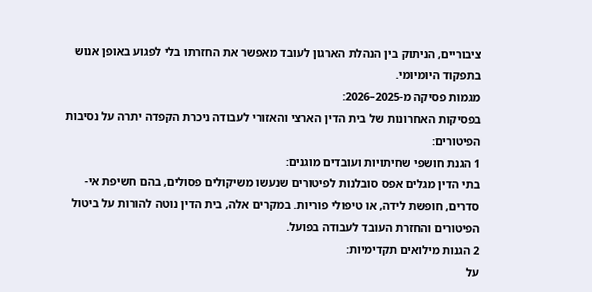ציבוריים, הניתוק בין הנהלת הארגון לעובד מאפשר את החזרתו בלי לפגוע באופן אנוש בתפקוד היומיומי.
מגמות פסיקה מ-2025–2026:
בפסיקות האחרונות של בית הדין הארצי והאזורי לעבודה ניכרת הקפדה יתרה על נסיבות הפיטורים:
1 הגנת חושפי שחיתויות ועובדים מוגנים:
בתי הדין מגלים אפס סובלנות לפיטורים שנעשו משיקולים פסולים, בהם חשיפת אי-סדרים, חופשת לידה, או טיפולי פוריות. במקרים אלה, בית הדין נוטה להורות על ביטול הפיטורים והחזרת העובד לעבודה בפועל.
2 הגנות מילואים תקדימיות:
על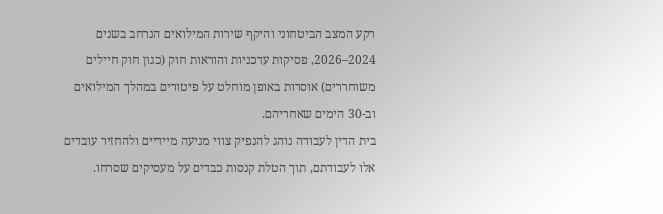רקע המצב הביטחוני והיקף שירות המילואים הנרחב בשנים 2024–2026, פסיקות עדכניות והוראות חוק (כגון חוק חיילים משוחררים) אוסרות באופן מוחלט על פיטורים במהלך המילואים וב-30 הימים שאחריהם.
בית הדין לעבודה נוהג להנפיק צווי מניעה מיידיים ולהחזיר עובדים אלו לעבודתם, תוך הטלת קנסות כבדים על מעסיקים שסרחו.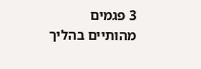3 פגמים מהותיים בהליך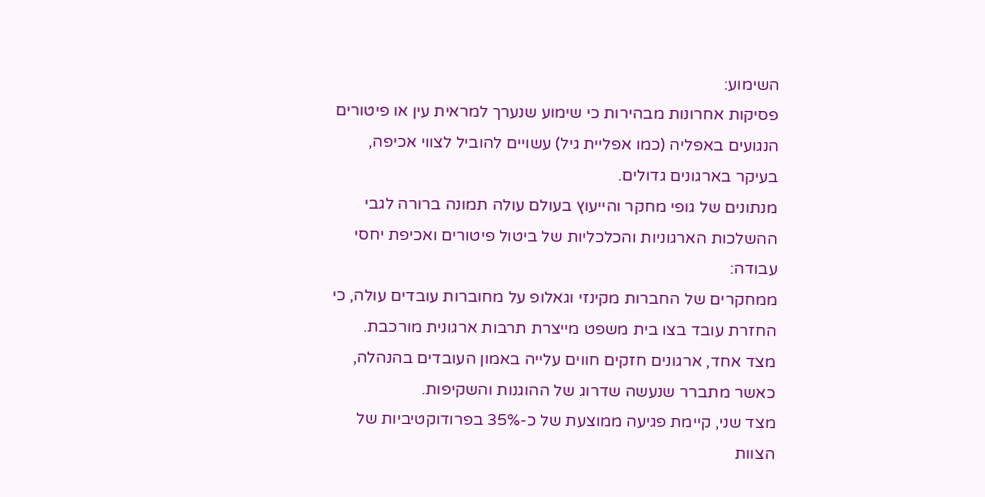השימוע:
פסיקות אחרונות מבהירות כי שימוע שנערך למראית עין או פיטורים הנגועים באפליה (כמו אפליית גיל) עשויים להוביל לצווי אכיפה, בעיקר בארגונים גדולים.
מנתונים של גופי מחקר והייעוץ בעולם עולה תמונה ברורה לגבי ההשלכות הארגוניות והכלכליות של ביטול פיטורים ואכיפת יחסי עבודה:
ממחקרים של החברות מקינזי וגאלופ על מחוברות עובדים עולה, כי החזרת עובד בצו בית משפט מייצרת תרבות ארגונית מורכבת.
מצד אחד, ארגונים חזקים חווים עלייה באמון העובדים בהנהלה, כאשר מתברר שנעשה שדרוג של ההוגנות והשקיפות.
מצד שני, קיימת פגיעה ממוצעת של כ-35% בפרודוקטיביות של הצוות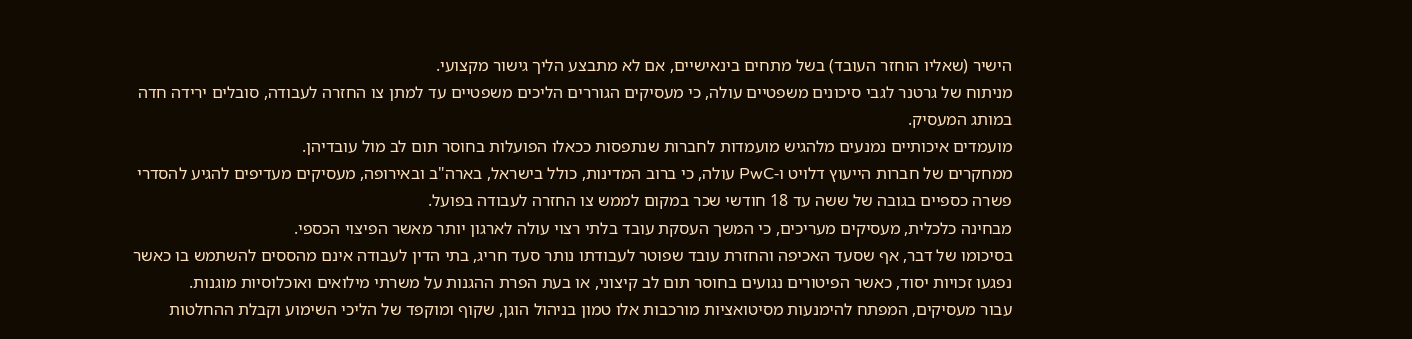הישיר (שאליו הוחזר העובד) בשל מתחים בינאישיים, אם לא מתבצע הליך גישור מקצועי.
מניתוח של גרטנר לגבי סיכונים משפטיים עולה, כי מעסיקים הגוררים הליכים משפטיים עד למתן צו החזרה לעבודה, סובלים ירידה חדה במותג המעסיק.
מועמדים איכותיים נמנעים מלהגיש מועמדות לחברות שנתפסות ככאלו הפועלות בחוסר תום לב מול עובדיהן.
ממחקרים של חברות הייעוץ דלויט ו-PwC עולה, כי ברוב המדינות, כולל בישראל, בארה"ב ובאירופה, מעסיקים מעדיפים להגיע להסדרי פשרה כספיים בגובה של ששה עד 18 חודשי שכר במקום לממש צו החזרה לעבודה בפועל.
מבחינה כלכלית, מעסיקים מעריכים, כי המשך העסקת עובד בלתי רצוי עולה לארגון יותר מאשר הפיצוי הכספי.
בסיכומו של דבר, אף שסעד האכיפה והחזרת עובד שפוטר לעבודתו נותר סעד חריג, בתי הדין לעבודה אינם מהססים להשתמש בו כאשר נפגעו זכויות יסוד, כאשר הפיטורים נגועים בחוסר תום לב קיצוני, או בעת הפרת ההגנות על משרתי מילואים ואוכלוסיות מוגנות.
עבור מעסיקים, המפתח להימנעות מסיטואציות מורכבות אלו טמון בניהול הוגן, שקוף ומוקפד של הליכי השימוע וקבלת ההחלטות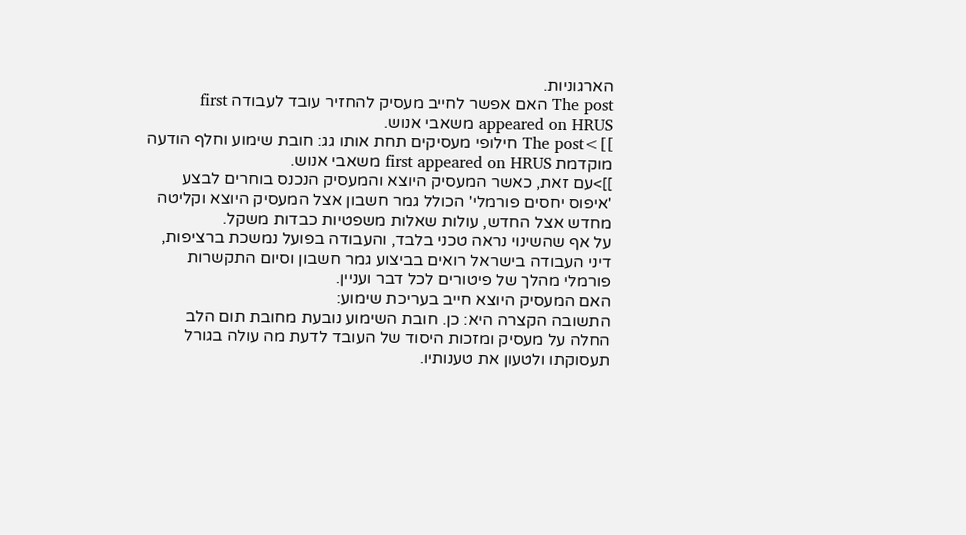הארגוניות.
The post האם אפשר לחייב מעסיק להחזיר עובד לעבודה first appeared on HRUS משאבי אנוש.
]]>The post חילופי מעסיקים תחת אותו גג: חובת שימוע וחלף הודעה מוקדמת first appeared on HRUS משאבי אנוש.
]]>עם זאת, כאשר המעסיק היוצא והמעסיק הנכנס בוחרים לבצע 'איפוס יחסים פורמלי' הכולל גמר חשבון אצל המעסיק היוצא וקליטה מחדש אצל החדש, עולות שאלות משפטיות כבדות משקל.
על אף שהשינוי נראה טכני בלבד, והעבודה בפועל נמשכת ברציפות, דיני העבודה בישראל רואים בביצוע גמר חשבון וסיום התקשרות פורמלי מהלך של פיטורים לכל דבר ועניין.
האם המעסיק היוצא חייב בעריכת שימוע:
התשובה הקצרה היא: כן. חובת השימוע נובעת מחובת תום הלב החלה על מעסיק ומזכות היסוד של העובד לדעת מה עולה בגורל תעסוקתו ולטעון את טענותיו.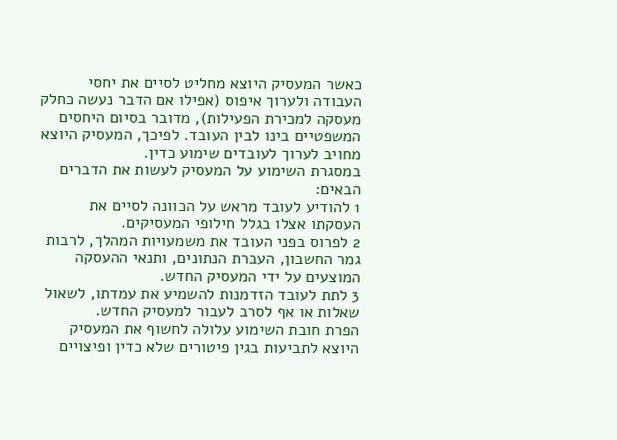כאשר המעסיק היוצא מחליט לסיים את יחסי העבודה ולערוך איפוס (אפילו אם הדבר נעשה כחלק מעסקה למכירת הפעילות), מדובר בסיום היחסים המשפטיים בינו לבין העובד. לפיכך, המעסיק היוצא מחויב לערוך לעובדים שימוע כדין.
במסגרת השימוע על המעסיק לעשות את הדברים הבאים:
1 להודיע לעובד מראש על הכוונה לסיים את העסקתו אצלו בגלל חילופי המעסיקים.
2 לפרוס בפני העובד את משמעויות המהלך, לרבות גמר החשבון, העברת הנתונים, ותנאי ההעסקה המוצעים על ידי המעסיק החדש.
3 לתת לעובד הזדמנות להשמיע את עמדתו, לשאול שאלות או אף לסרב לעבור למעסיק החדש.
הפרת חובת השימוע עלולה לחשוף את המעסיק היוצא לתביעות בגין פיטורים שלא כדין ופיצויים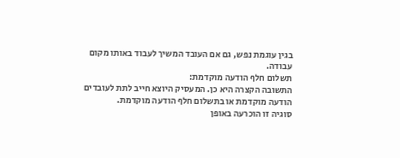בגין עוגמת נפש, גם אם העובד המשיך לעבוד באותו מקום עבודה.
תשלום חלף הודעה מוקדמת:
התשובה הקצרה היא כן. המעסיק היוצא חייב לתת לעובדים הודעה מוקדמת או בתשלום חלף הודעה מוקדמת.
סוגיה זו הוכרעה באופן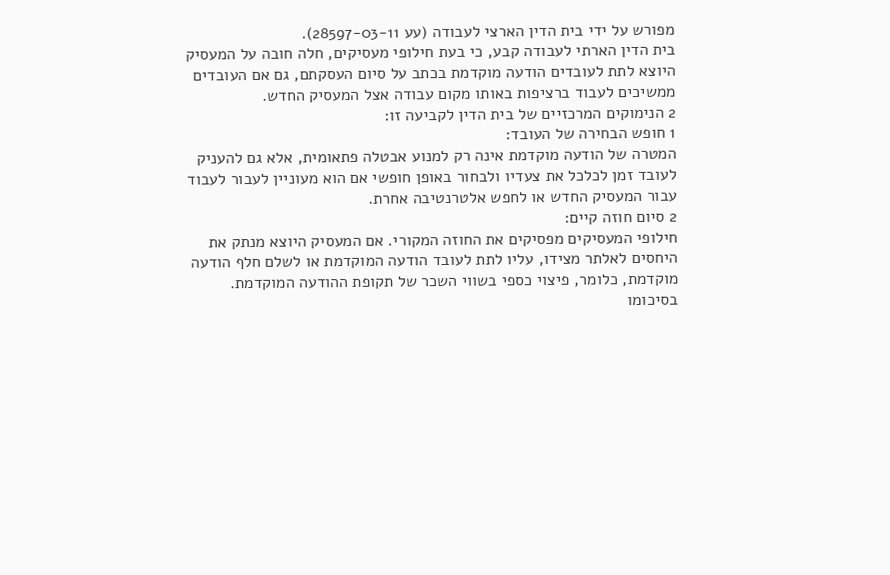מפורש על ידי בית הדין הארצי לעבודה (עע 28597-03-11).
בית הדין הארתי לעבודה קבע, כי בעת חילופי מעסיקים, חלה חובה על המעסיק היוצא לתת לעובדים הודעה מוקדמת בכתב על סיום העסקתם, גם אם העובדים ממשיכים לעבוד ברציפות באותו מקום עבודה אצל המעסיק החדש.
2 הנימוקים המרכזיים של בית הדין לקביעה זו:
1 חופש הבחירה של העובד:
המטרה של הודעה מוקדמת אינה רק למנוע אבטלה פתאומית, אלא גם להעניק לעובד זמן לכלכל את צעדיו ולבחור באופן חופשי אם הוא מעוניין לעבור לעבוד עבור המעסיק החדש או לחפש אלטרנטיבה אחרת.
2 סיום חוזה קיים:
חילופי המעסיקים מפסיקים את החוזה המקורי. אם המעסיק היוצא מנתק את היחסים לאלתר מצידו, עליו לתת לעובד הודעה המוקדמת או לשלם חלף הודעה מוקדמת, כלומר, פיצוי כספי בשווי השכר של תקופת ההודעה המוקדמת.
בסיכומו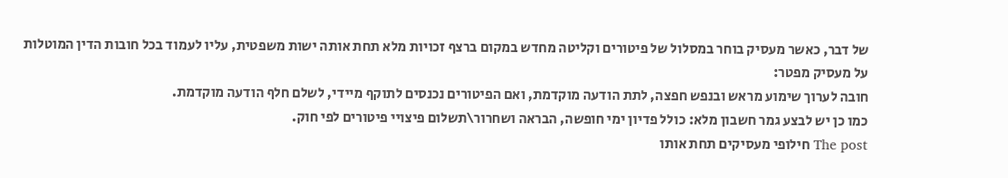של דבר, כאשר מעסיק בוחר במסלול של פיטורים וקליטה מחדש במקום ברצף זכויות מלא תחת אותה ישות משפטית, עליו לעמוד בכל חובות הדין המוטלות על מעסיק מפטר:
חובה לערוך שימוע מראש ובנפש חפצה, לתת הודעה מוקדמת, ואם הפיטורים נכנסים לתוקף מיידי, לשלם חלף הודעה מוקדמת.
כמו כן יש לבצע גמר חשבון מלא: כולל פדיון ימי חופשה, הבראה ושחרור\תשלום פיצויי פיטורים לפי חוק.
The post חילופי מעסיקים תחת אותו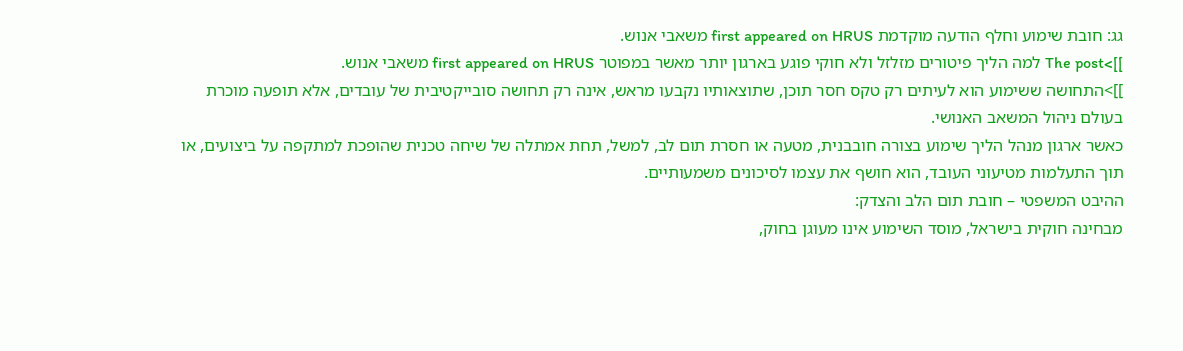גג: חובת שימוע וחלף הודעה מוקדמת first appeared on HRUS משאבי אנוש.
]]>The post למה הליך פיטורים מזלזל ולא חוקי פוגע בארגון יותר מאשר במפוטר first appeared on HRUS משאבי אנוש.
]]>התחושה ששימוע הוא לעיתים רק טקס חסר תוכן, שתוצאותיו נקבעו מראש, אינה רק תחושה סובייקטיבית של עובדים, אלא תופעה מוכרת בעולם ניהול המשאב האנושי.
כאשר ארגון מנהל הליך שימוע בצורה חובבנית, מטעה או חסרת תום לב, למשל, תחת אמתלה של שיחה טכנית שהופכת למתקפה על ביצועים, או תוך התעלמות מטיעוני העובד, הוא חושף את עצמו לסיכונים משמעותיים.
ההיבט המשפטי – חובת תום הלב והצדק:
מבחינה חוקית בישראל, מוסד השימוע אינו מעוגן בחוק,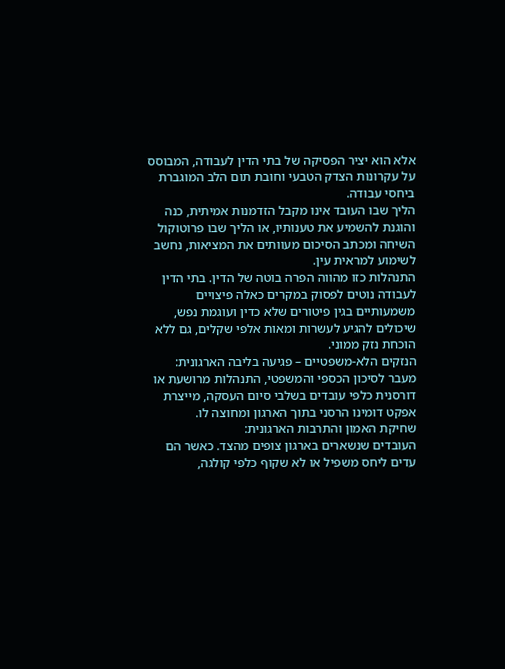אלא הוא יציר הפסיקה של בתי הדין לעבודה, המבוסס על עקרונות הצדק הטבעי וחובת תום הלב המוגברת ביחסי עבודה.
הליך שבו העובד אינו מקבל הזדמנות אמיתית, כנה והוגנת להשמיע את טענותיו, או הליך שבו פרוטוקול השיחה ומכתב הסיכום מעוותים את המציאות, נחשב לשימוע למראית עין.
התנהלות כזו מהווה הפרה בוטה של הדין. בתי הדין לעבודה נוטים לפסוק במקרים כאלה פיצויים משמעותיים בגין פיטורים שלא כדין ועוגמת נפש, שיכולים להגיע לעשרות ומאות אלפי שקלים, גם ללא הוכחת נזק ממוני.
הנזקים הלא-משפטיים – פגיעה בליבה הארגונית:
מעבר לסיכון הכספי והמשפטי, התנהלות מרושעת או דורסנית כלפי עובדים בשלבי סיום העסקה, מייצרת אפקט דומינו הרסני בתוך הארגון ומחוצה לו.
שחיקת האמון והתרבות הארגונית:
העובדים שנשארים בארגון צופים מהצד. כאשר הם עדים ליחס משפיל או לא שקוף כלפי קולגה,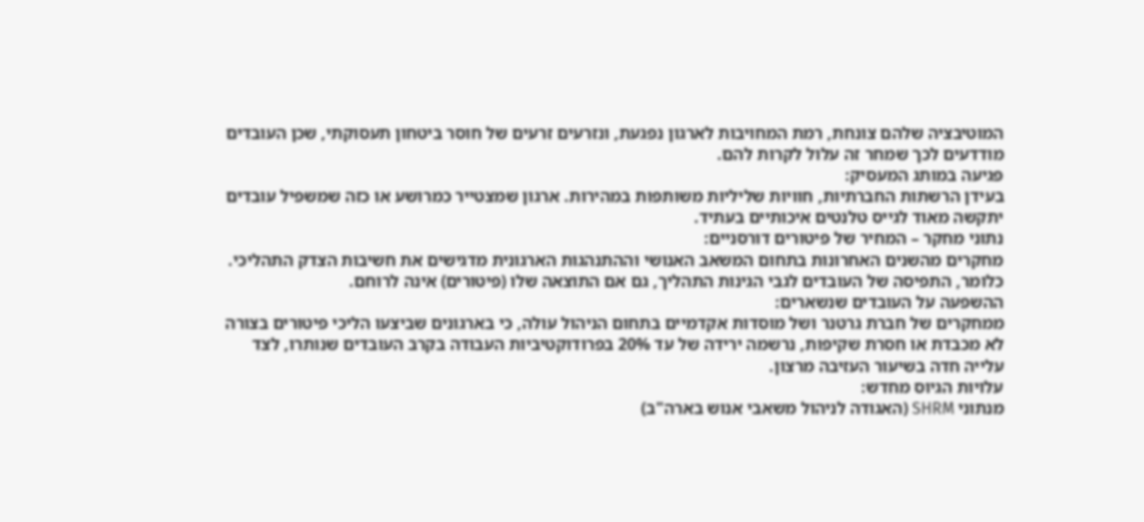המוטיבציה שלהם צונחת, רמת המחויבות לארגון נפגעת, ונזרעים זרעים של חוסר ביטחון תעסוקתי, שכן העובדים מודדעים לכך שמחר זה עלול לקרות להם.
פגיעה במותג המעסיק:
בעידן הרשתות החברתיות, חוויות שליליות משותפות במהירות. ארגון שמצטייר כמרושע או כזה שמשפיל עובדים יתקשה מאוד לגייס טלנטים איכותיים בעתיד.
נתוני מחקר – המחיר של פיטורים דורסניים:
מחקרים מהשנים האחרונות בתחום המשאב האנושי וההתנהגות הארגונית מדגישים את חשיבות הצדק התהליכי. כלומר, התפיסה של העובדים לגבי הגינות התהליך, גם אם התוצאה שלו (פיטורים) אינה לרוחם.
ההשפעה על העובדים שנשארים:
ממחקרים של חברת גרטנר ושל מוסדות אקדמיים בתחום הניהול עולה, כי בארגונים שביצעו הליכי פיטורים בצורה לא מכבדת או חסרת שקיפות, נרשמה ירידה של עד 20% בפרודוקטיביות העבודה בקרב העובדים שנותרו, לצד עלייה חדה בשיעור העזיבה מרצון.
עלויות הגיוס מחדש:
מנתוני SHRM (האגודה לניהול משאבי אנוש בארה"ב)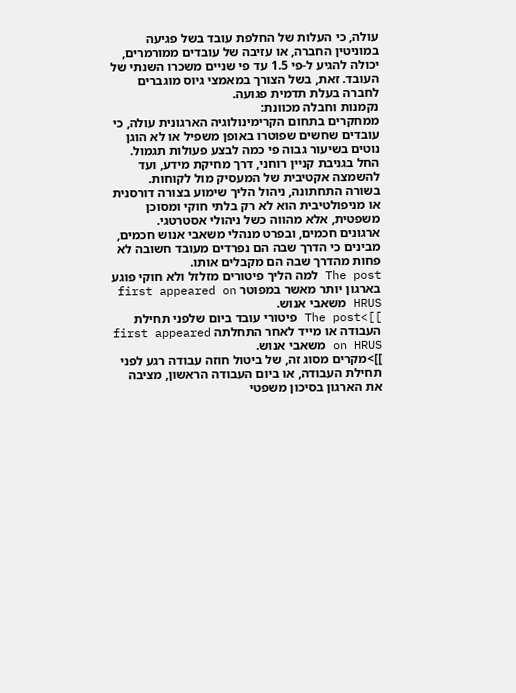עולה, כי העלות של החלפת עובד בשל פגיעה במוניטין החברה, או עזיבה של עובדים ממורמרים, יכולה להגיע ל-פי 1.5 עד פי שניים משכרו השנתי של העובד. זאת, בשל הצורך במאמצי גיוס מוגברים לחברה בעלת תדמית פגועה.
נקמנות וחבלה מכוונת:
ממחקרים בתחום הקרימינולוגיה הארגונית עולה, כי עובדים שחשים שפוטרו באופן משפיל או לא הוגן נוטים בשיעור גבוה פי כמה לבצע פעולות תגמול.
החל בגניבת קניין רוחני, דרך מחיקת מידע, ועד להשמצה אקטיבית של המעסיק מול לקוחות.
בשורה התחתונה, ניהול הליך שימוע בצורה דורסנית או מניפולטיבית הוא לא רק בלתי חוקי ומסוכן משפטית, אלא מהווה כשל ניהולי אסטרטגי.
ארגונים חכמים, ובפרט מנהלי משאבי אנוש חכמים, מבינים כי הדרך שבה הם נפרדים מעובד חשובה לא פחות מהדרך שבה הם מקבלים אותו.
The post למה הליך פיטורים מזלזל ולא חוקי פוגע בארגון יותר מאשר במפוטר first appeared on HRUS משאבי אנוש.
]]>The post פיטורי עובד ביום שלפני תחילת העבודה או מייד לאחר התחלתה first appeared on HRUS משאבי אנוש.
]]>מקרים מסוג זה, של ביטול חוזה עבודה רגע לפני תחילת העבודה, או ביום העבודה הראשון, מציבה את הארגון בסיכון משפטי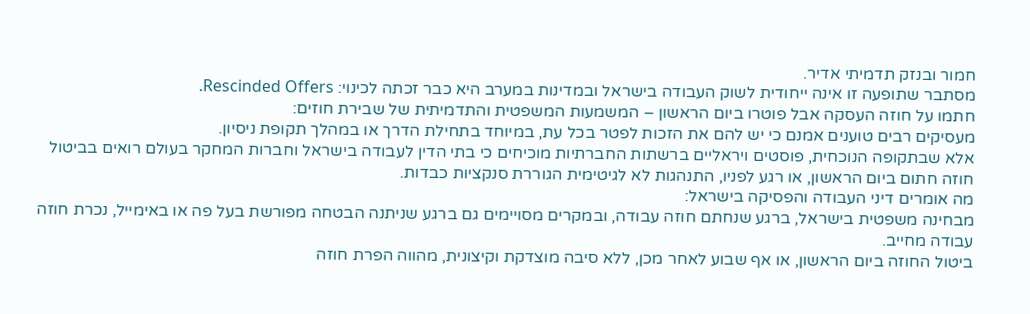חמור ובנזק תדמיתי אדיר.
מסתבר שתופעה זו אינה ייחודית לשוק העבודה בישראל ובמדינות במערב היא כבר זכתה לכינוי: Rescinded Offers.
חתמו על חוזה העסקה אבל פוטרו ביום הראשון – המשמעות המשפטית והתדמיתית של שבירת חוזים:
מעסיקים רבים טוענים אמנם כי יש להם את הזכות לפטר בכל עת, במיוחד בתחילת הדרך או במהלך תקופת ניסיון.
אלא שבתקופה הנוכחית, פוסטים ויראליים ברשתות החברתיות מוכיחים כי בתי הדין לעבודה בישראל וחברות המחקר בעולם רואים בביטול חוזה חתום ביום הראשון, או רגע לפניו, התנהגות לא לגיטימית הגוררת סנקציות כבדות.
מה אומרים דיני העבודה והפסיקה בישראל:
מבחינה משפטית בישראל, ברגע שנחתם חוזה עבודה, ובמקרים מסויימים גם ברגע שניתנה הבטחה מפורשת בעל פה או באימייל, נכרת חוזה עבודה מחייב.
ביטול החוזה ביום הראשון, או אף שבוע לאחר מכן, ללא סיבה מוצדקת וקיצונית, מהווה הפרת חוזה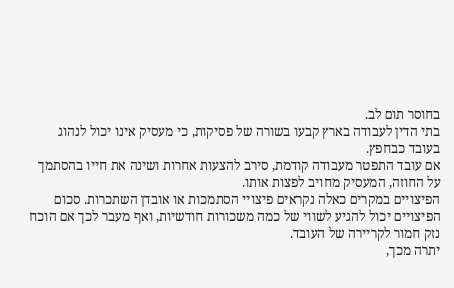בחוסר תום לב.
בתי הדין לעבודה בארץ קבעו בשורה של פסיקות, כי מעסיק אינו יכול לנהוג בעובד כבחפץ.
אם עובד התפטר מעבודה קודמת, סירב להצעות אחרות ושינה את חייו בהסתמך על החוזה, המעסיק מחויב לפצות אותו.
הפיצויים במקרים כאלה נקראים פיצויי הסתמכות או אובדן השתכרות. סכום הפיצויים יכול להגיע לשווי של כמה משכורות חודשיות, ואף מעבר לכך אם הוכח נזק חמור לקריירה של העובד.
יתרה מכך,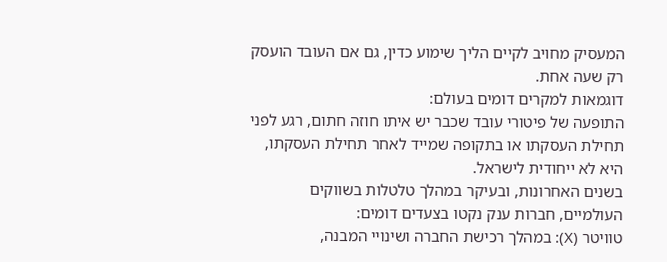המעסיק מחויב לקיים הליך שימוע כדין, גם אם העובד הועסק רק שעה אחת.
דוגמאות למקרים דומים בעולם:
התופעה של פיטורי עובד שכבר יש איתו חוזה חתום, רגע לפני תחילת העסקתו או בתקופה שמייד לאחר תחילת העסקתו, היא לא ייחודית לישראל.
בשנים האחרונות, ובעיקר במהלך טלטלות בשווקים העולמיים, חברות ענק נקטו בצעדים דומים:
טוויטר (X): במהלך רכישת החברה ושינויי המבנה,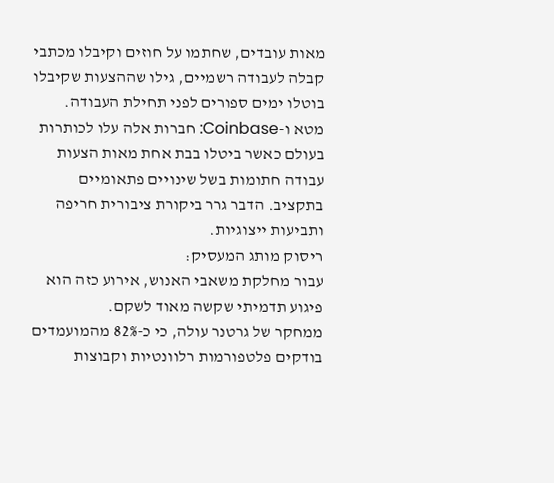מאות עובדים, שחתמו על חוזים וקיבלו מכתבי קבלה לעבודה רשמיים, גילו שההצעות שקיבלו בוטלו ימים ספורים לפני תחילת העבודה.
מטא ו-Coinbase: חברות אלה עלו לכותרות בעולם כאשר ביטלו בבת אחת מאות הצעות עבודה חתומות בשל שינויים פתאומיים בתקציב. הדבר גרר ביקורת ציבורית חריפה ותביעות ייצוגיות.
ריסוק מותג המעסיק:
עבור מחלקת משאבי האנוש, אירוע כזה הוא פיגוע תדמיתי שקשה מאוד לשקם.
ממחקר של גרטנר עולה, כי כ-82% מהמועמדים בודקים פלטפורמות רלוונטיות וקבוצות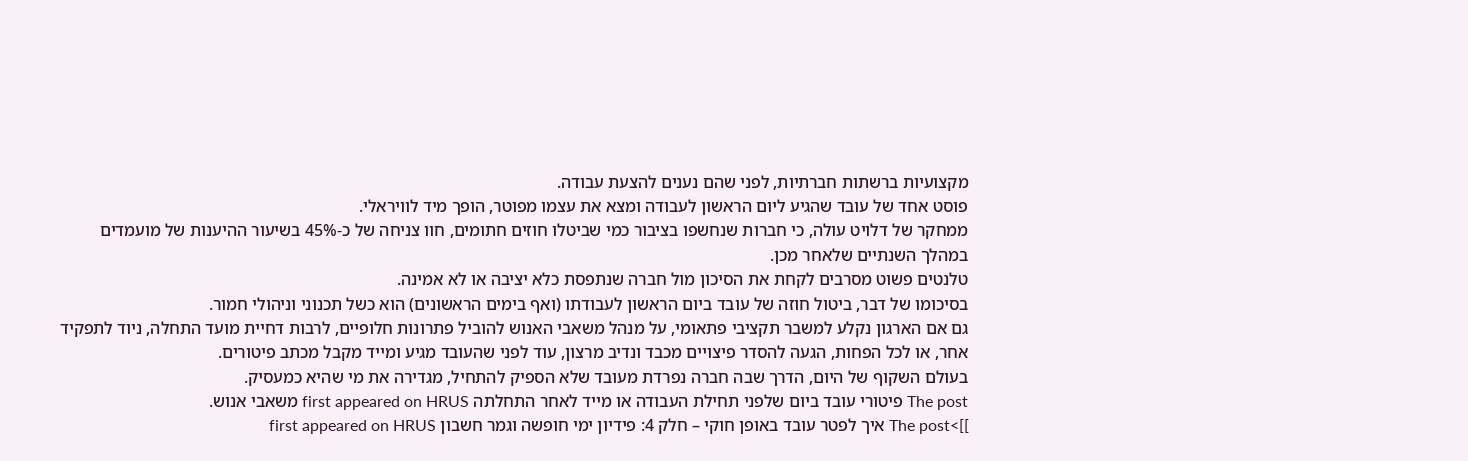מקצועיות ברשתות חברתיות, לפני שהם נענים להצעת עבודה.
פוסט אחד של עובד שהגיע ליום הראשון לעבודה ומצא את עצמו מפוטר, הופך מיד לוויראלי.
ממחקר של דלויט עולה, כי חברות שנחשפו בציבור כמי שביטלו חוזים חתומים, חוו צניחה של כ-45% בשיעור ההיענות של מועמדים במהלך השנתיים שלאחר מכן.
טלנטים פשוט מסרבים לקחת את הסיכון מול חברה שנתפסת כלא יציבה או לא אמינה.
בסיכומו של דבר, ביטול חוזה של עובד ביום הראשון לעבודתו (ואף בימים הראשונים) הוא כשל תכנוני וניהולי חמור.
גם אם הארגון נקלע למשבר תקציבי פתאומי, על מנהל משאבי האנוש להוביל פתרונות חלופיים, לרבות דחיית מועד התחלה, ניוד לתפקיד אחר, או לכל הפחות, הגעה להסדר פיצויים מכבד ונדיב מרצון, עוד לפני שהעובד מגיע ומייד מקבל מכתב פיטורים.
בעולם השקוף של היום, הדרך שבה חברה נפרדת מעובד שלא הספיק להתחיל, מגדירה את מי שהיא כמעסיק.
The post פיטורי עובד ביום שלפני תחילת העבודה או מייד לאחר התחלתה first appeared on HRUS משאבי אנוש.
]]>The post איך לפטר עובד באופן חוקי – חלק 4: פידיון ימי חופשה וגמר חשבון first appeared on HRUS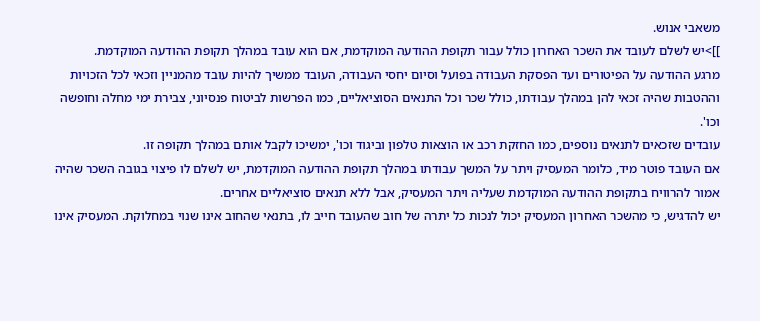משאבי אנוש.
]]>יש לשלם לעובד את השכר האחרון כולל עבור תקופת ההודעה המוקדמת, אם הוא עובד במהלך תקופת ההודעה המוקדמת.
מרגע ההודעה על הפיטורים ועד הפסקת העבודה בפועל וסיום יחסי העבודה, העובד ממשיך להיות עובד מהמניין וזכאי לכל הזכויות וההטבות שהיה זכאי להן במהלך עבודתו, כולל שכר וכל התנאים הסוציאליים, כמו הפרשות לביטוח פנסיוני, צבירת ימי מחלה וחופשה וכו'.
עובדים שזכאים לתנאים נוספים, כמו החזקת רכב או הוצאות טלפון וביגוד וכו', ימשיכו לקבל אותם במהלך תקופה זו.
אם העובד פוטר מיד, כלומר המעסיק ויתר על המשך עבודתו במהלך תקופת ההודעה המוקדמת, יש לשלם לו פיצוי בגובה השכר שהיה אמור להרוויח בתקופת ההודעה המוקדמת שעליה ויתר המעסיק, אבל ללא תנאים סוציאליים אחרים.
יש להדגיש, כי מהשכר האחרון המעסיק יכול לנכות כל יתרה של חוב שהעובד חייב לו, בתנאי שהחוב אינו שנוי במחלוקת. המעסיק אינו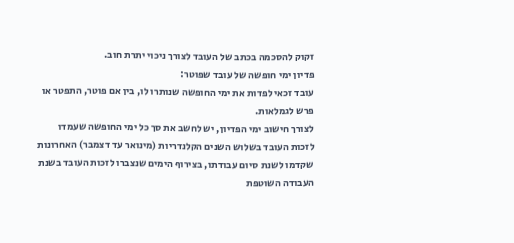זקוק להסכמה בכתב של העובד לצורך ניכוי יתרת חוב.
פדיון ימי חופשה של עובד שפוטר:
עובד זכאי לפדות את ימי החופשה שנותרו לו, בין אם פוטר, התפטר או פרש לגמלאות.
לצורך חישוב ימי הפדיון, יש לחשב את סך כל ימי החופשה שעמדו לזכות העובד בשלוש השנים הקלנדריות (מינואר עד דצמבר) האחרונות שקדמו לשנת סיום עבודתו, בצירוף הימים שנצברו לזכות העובד בשנת העבודה השוטפת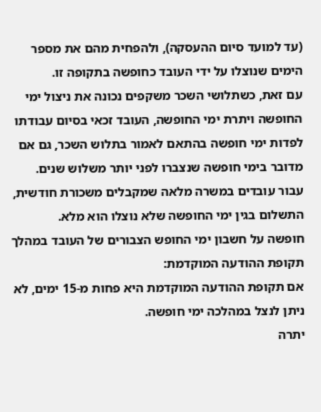(עד למועד סיום ההעסקה), ולהפחית מהם את מספר הימים שנוצלו על ידי העובד כחופשה בתקופה זו.
עם זאת, כשתלושי השכר משקפים נכונה את ניצול ימי החופשה ויתרת ימי החופשה, העובד זכאי בסיום עבודתו לפדות ימי חופשה בהתאם לאמור בתלוש השכר, גם אם מדובר בימי חופשה שנצברו לפני יותר משלוש שנים.
עבור עובדים במשרה מלאה שמקבלים משכורת חודשית, התשלום בגין ימי החופשה שלא נוצלו הוא מלא.
חופשה על חשבון ימי החופש הצבורים של העובד במהלך תקופת ההודעה המוקדמת:
אם תקופת ההודעה המוקדמת היא פחות מ-15 ימים, לא ניתן לנצל במהלכה ימי חופשה.
יתרה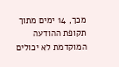מכך, 14 ימים מתוך תקופת ההודעה המוקדמת לא יכולים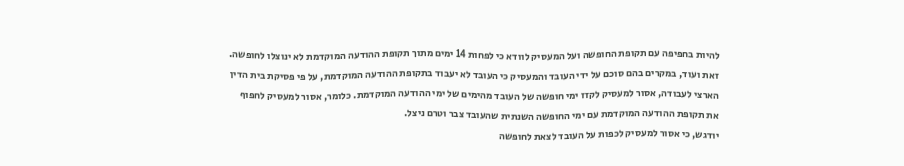להיות בחפיפה עם תקופת החופשה ועל המעסיק לוודא כי לפחות 14 ימים מתוך תקופת ההודעה המוקדמת לא ינוצלו לחופשה.
זאת ועוד, במקרים בהם סוכם על ידי העובד והמעסיק כי העובד לא יעבוד בתקופת ההודעה המוקדמת, על פי פסיקת בית הדין הארצי לעבודה, אסור למעסיק לקזז ימי חופשה של העובד מהימים של ימי ההודעה המוקדמת. כלומר, אסור למעסיק לחפוף את תקופת ההודעה המוקדמת עם ימי החופשה השנתית שהעובד צבר וטרם ניצל.
יודגש, כי אסור למעסיק לכפות על העובד לצאת לחופשה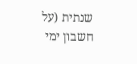שנתית (על חשבון ימי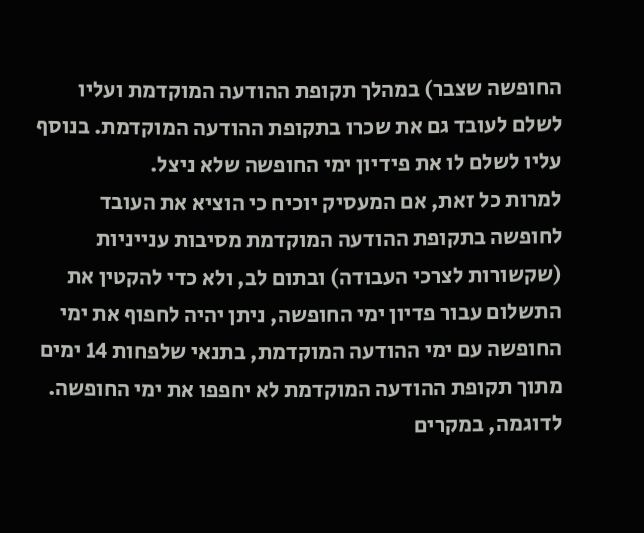החופשה שצבר) במהלך תקופת ההודעה המוקדמת ועליו לשלם לעובד גם את שכרו בתקופת ההודעה המוקדמת. בנוסף עליו לשלם לו את פידיון ימי החופשה שלא ניצל.
למרות כל זאת, אם המעסיק יוכיח כי הוציא את העובד לחופשה בתקופת ההודעה המוקדמת מסיבות ענייניות (שקשורות לצרכי העבודה) ובתום לב, ולא כדי להקטין את התשלום עבור פדיון ימי החופשה, ניתן יהיה לחפוף את ימי החופשה עם ימי ההודעה המוקדמת, בתנאי שלפחות 14 ימים מתוך תקופת ההודעה המוקדמת לא יחפפו את ימי החופשה.
לדוגמה, במקרים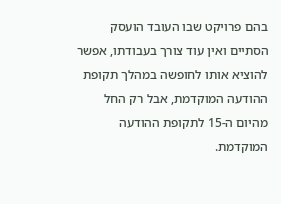בהם פרויקט שבו העובד הועסק הסתיים ואין עוד צורך בעבודתו, אפשר להוציא אותו לחופשה במהלך תקופת ההודעה המוקדמת, אבל רק החל מהיום ה-15 לתקופת ההודעה המוקדמת.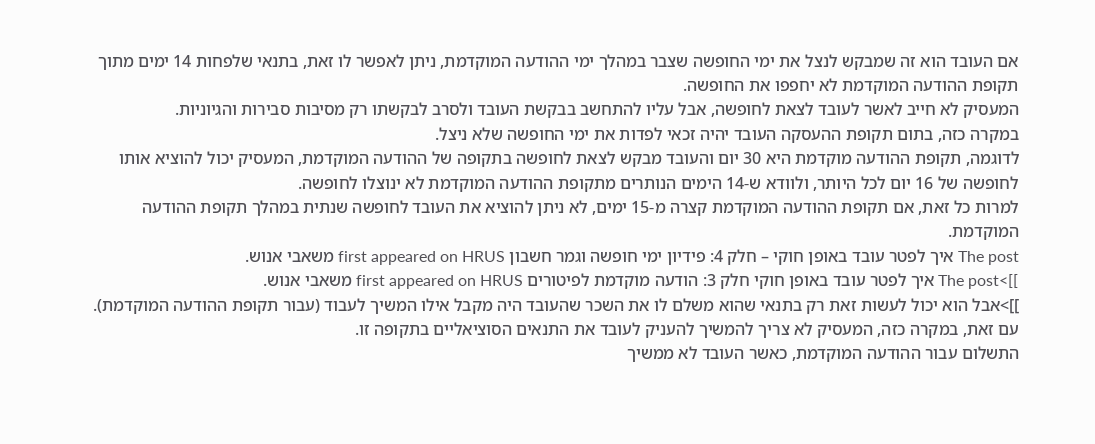אם העובד הוא זה שמבקש לנצל את ימי החופשה שצבר במהלך ימי ההודעה המוקדמת, ניתן לאפשר לו זאת, בתנאי שלפחות 14 ימים מתוך תקופת ההודעה המוקדמת לא יחפפו את החופשה.
המעסיק לא חייב לאשר לעובד לצאת לחופשה, אבל עליו להתחשב בבקשת העובד ולסרב לבקשתו רק מסיבות סבירות והגיוניות.
במקרה כזה, בתום תקופת ההעסקה העובד יהיה זכאי לפדות את ימי החופשה שלא ניצל.
לדוגמה, תקופת ההודעה מוקדמת היא 30 יום והעובד מבקש לצאת לחופשה בתקופה של ההודעה המוקדמת, המעסיק יכול להוציא אותו לחופשה של 16 יום לכל היותר, ולוודא ש-14 הימים הנותרים מתקופת ההודעה המוקדמת לא ינוצלו לחופשה.
למרות כל זאת, אם תקופת ההודעה המוקדמת קצרה מ-15 ימים, לא ניתן להוציא את העובד לחופשה שנתית במהלך תקופת ההודעה המוקדמת.
The post איך לפטר עובד באופן חוקי – חלק 4: פידיון ימי חופשה וגמר חשבון first appeared on HRUS משאבי אנוש.
]]>The post איך לפטר עובד באופן חוקי חלק 3: הודעה מוקדמת לפיטורים first appeared on HRUS משאבי אנוש.
]]>אבל הוא יכול לעשות זאת רק בתנאי שהוא משלם לו את השכר שהעובד היה מקבל אילו המשיך לעבוד (עבור תקופת ההודעה המוקדמת).
עם זאת, במקרה כזה, המעסיק לא צריך להמשיך להעניק לעובד את התנאים הסוציאליים בתקופה זו.
התשלום עבור ההודעה המוקדמת, כאשר העובד לא ממשיך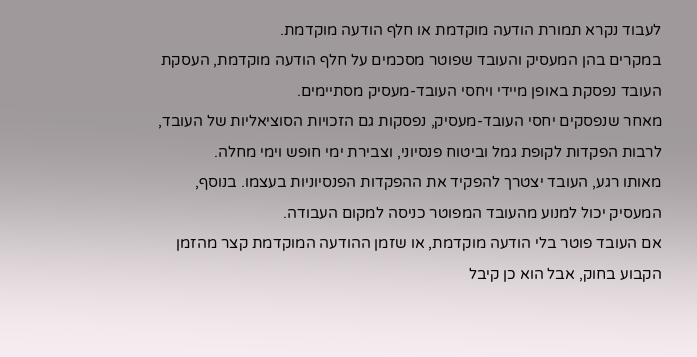לעבוד נקרא תמורת הודעה מוקדמת או חלף הודעה מוקדמת.
במקרים בהן המעסיק והעובד שפוטר מסכמים על חלף הודעה מוקדמת, העסקת העובד נפסקת באופן מיידי ויחסי העובד-מעסיק מסתיימים.
מאחר שנפסקים יחסי העובד-מעסיק, נפסקות גם הזכויות הסוציאליות של העובד, לרבות הפקדות לקופת גמל וביטוח פנסיוני, וצבירת ימי חופש וימי מחלה.
מאותו רגע, העובד יצטרך להפקיד את ההפקדות הפנסיוניות בעצמו. בנוסף, המעסיק יכול למנוע מהעובד המפוטר כניסה למקום העבודה.
אם העובד פוטר בלי הודעה מוקדמת, או שזמן ההודעה המוקדמת קצר מהזמן הקבוע בחוק, אבל הוא כן קיבל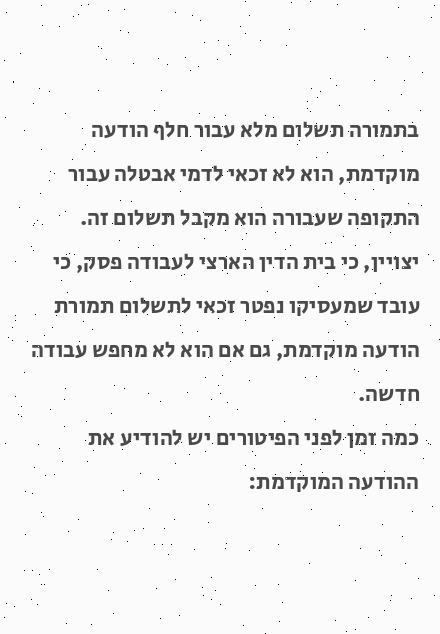בתמורה תשלום מלא עבור חלף הודעה מוקדמת, הוא לא זכאי לדמי אבטלה עבור התקופה שעבורה הוא מקבל תשלום זה.
יצויין, כי בית הדין הארצי לעבודה פסק, כי עובד שמעסיקו נפטר זכאי לתשלום תמורת הודעה מוקדמת, גם אם הוא לא מחפש עבודה חדשה.
כמה זמן לפני הפיטורים יש להודיע את ההודעה המוקדמת: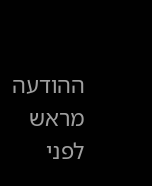ההודעה מראש לפני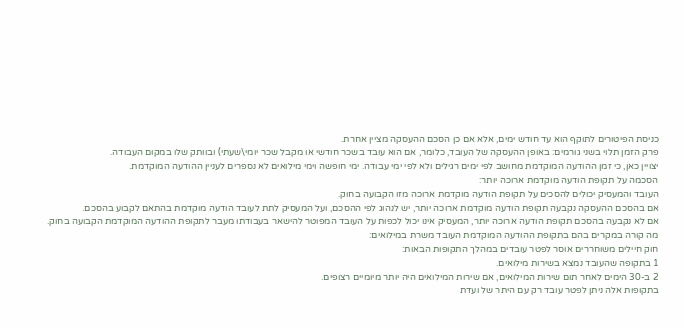כניסת הפיטורים לתוקף הוא עד חודש ימים, אלא אם כן הסכם ההעסקה מציין אחרת.
פרק הזמן תלוי בשני גורמים: באופן ההעסקה של העובד, כלומר, אם הוא עובד בשכר חודשי או מקבל שכר יומי\שעתי) ובוותק שלו במקום העבודה.
יצויין כאן, כי זמן ההודעה המוקדמת מחושב לפי ימים רגילים ולא לפי ימי עבודה. ימי חופשה וימי מילואים לא נספרים לעניין ההודעה המוקדמת.
הסכמה על תקופת הודעה מוקדמת ארוכה יותר:
העובד והמעסיק יכולים להסכים על תקופת הודעה מוקדמת ארוכה מזו הקבועה בחוק.
אם בהסכם ההעסקה נקבעה תקופת הודעה מוקדמת ארוכה יותר, יש לנהוג לפי ההסכם, ועל המעסיק לתת לעובד הודעה מוקדמת בהתאם לקבוע בהסכם.
אם לא נקבעה בהסכם תקופת הודעה ארוכה יותר, המעסיק אינו יכול לכפות על העובד המפוטר להישאר בעבודתו מעבר לתקופת ההודעה המוקדמת הקבועה בחוק.
מה קורה במקרים בהם בתקופת ההודעה המוקדמת העובד משרת במילואים:
חוק חיילים משוחררים אוסר לפטר עובדים במהלך התקופות הבאות:
1 בתקופה שהעובד נמצא בשירות מילואים.
2 ב-30 הימים לאחר תום שירות המילואים, אם שירות המילואים היה יותר מיומיים רצופים.
בתקופות אלה ניתן לפטר עובד רק עם היתר של ועדת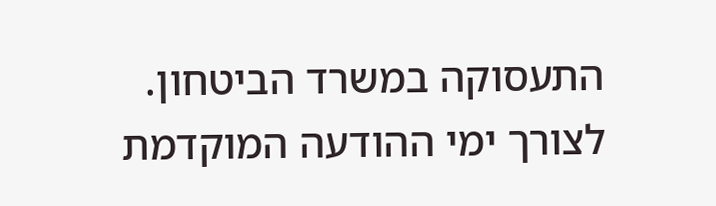התעסוקה במשרד הביטחון.
לצורך ימי ההודעה המוקדמת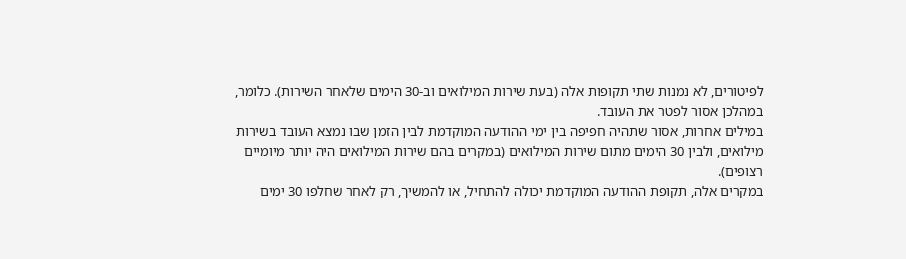לפיטורים, לא נמנות שתי תקופות אלה (בעת שירות המילואים וב-30 הימים שלאחר השירות). כלומר, במהלכן אסור לפטר את העובד.
במילים אחרות, אסור שתהיה חפיפה בין ימי ההודעה המוקדמת לבין הזמן שבו נמצא העובד בשירות מילואים, ולבין 30 הימים מתום שירות המילואים (במקרים בהם שירות המילואים היה יותר מיומיים רצופים).
במקרים אלה, תקופת ההודעה המוקדמת יכולה להתחיל, או להמשיך, רק לאחר שחלפו 30 ימים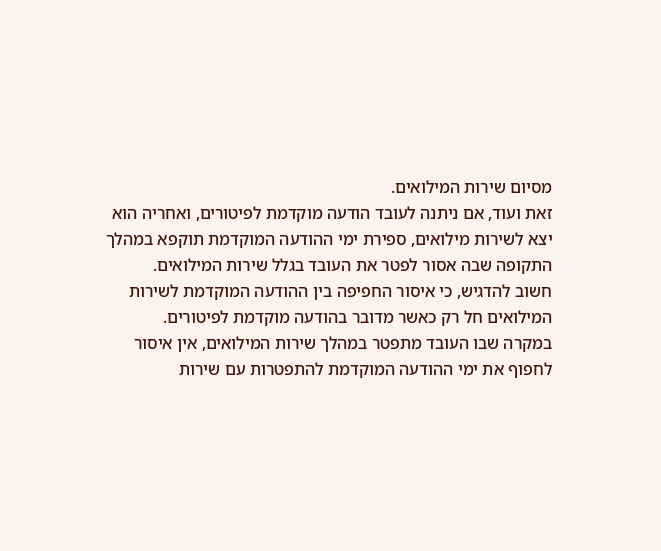מסיום שירות המילואים.
זאת ועוד, אם ניתנה לעובד הודעה מוקדמת לפיטורים, ואחריה הוא יצא לשירות מילואים, ספירת ימי ההודעה המוקדמת תוקפא במהלך התקופה שבה אסור לפטר את העובד בגלל שירות המילואים.
חשוב להדגיש, כי איסור החפיפה בין ההודעה המוקדמת לשירות המילואים חל רק כאשר מדובר בהודעה מוקדמת לפיטורים.
במקרה שבו העובד מתפטר במהלך שירות המילואים, אין איסור לחפוף את ימי ההודעה המוקדמת להתפטרות עם שירות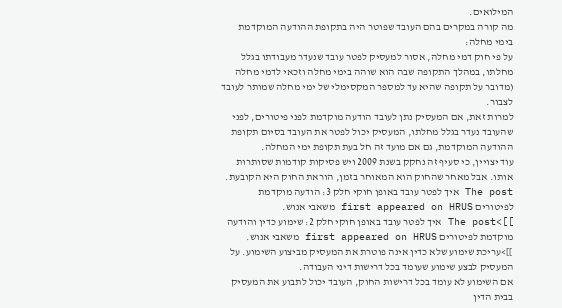המילואים.
מה קורה במקרים בהם העובד שפוטר היה בתקופת ההודעה המוקדמת בימי מחלה:
על פי חוק דמי מחלה, אסור למעסיק לפטר עובד שנעדר מעבודתו בגלל מחלתו, במהלך התקופה שבה הוא שוהה בימי מחלה וזכאי לדמי מחלה (מדובר על תקופה שהיא עד למספר המקסימלי של ימי מחלה שמותר לעובד לצבור.
למרות זאת, אם המעסיק נתן לעובד הודעה מוקדמת לפני פיטורים, לפני שהעובד נעדר בגלל מחלתו, המעסיק יכול לפטר את העובד בסיום תקופת ההודעה המוקדמת, גם אם מועד זה חל בעת תקופת ימי המחלה.
עוד יצויין, כי סעיף זה נחקק בשנת 2009 ויש פסיקות קודמות שסותרות אותו. אבל מאחר שהחוק הוא המאוחר בזמן, הוראת החוק היא הקובעת.
The post איך לפטר עובד באופן חוקי חלק 3: הודעה מוקדמת לפיטורים first appeared on HRUS משאבי אנוש.
]]>The post איך לפטר עובד באופן חוקי חלק 2: שימוע כדין והודעה מוקדמת לפיטורים first appeared on HRUS משאבי אנוש.
]]>עריכת שימוע שלא כדין אינה פוטרת את המעסיק מביצוע השימוע. על המעסיק לבצע שימוע שעומד בכל דרישות דיני העבודה.
אם השימוע לא עומד בכל דרישות החוק, העובד יכול לתבוע את המעסיק בבית הדין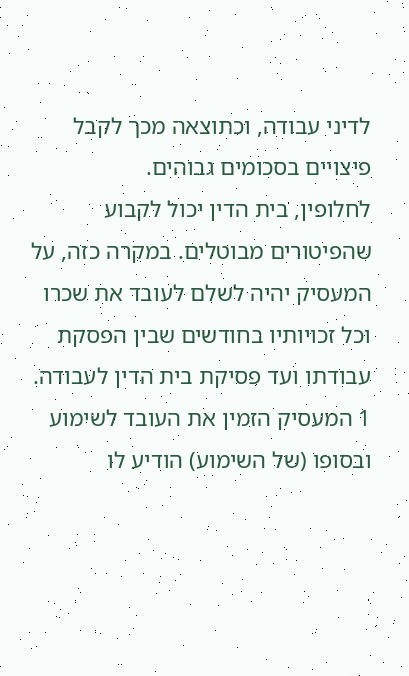לדיני עבודה, וכתוצאה מכך לקבל פיצויים בסכומים גבוהים.
לחלופין, בית הדין יכול לקבוע שהפיטורים מבוטלים. במקרה כזה, על המעסיק יהיה לשלם לעובד את שכרו וכל זכויותיו בחודשים שבין הפסקת עבודתו ועד פסיקת בית הדין לעבודה.
1 המעסיק הזמין את העובד לשימוע ובסופו (של השימוע) הודיע לו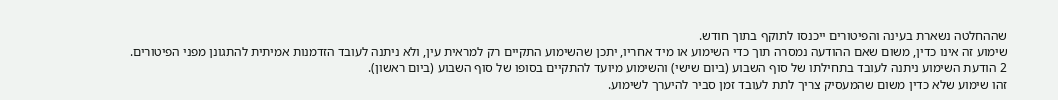שההחלטה נשארת בעינה והפיטורים ייכנסו לתוקף בתוך חודש.
שימוע זה אינו כדין, משום שאם ההודעה נמסרה תוך כדי השימוע או מיד אחריו, יתכן שהשימוע התקיים רק למראית עין, ולא ניתנה לעובד הזדמנות אמיתית להתגונן מפני הפיטורים.
2 הודעת השימוע ניתנה לעובד בתחילתו של סוף השבוע (ביום שישי) והשימוע מיועד להתקיים בסופו של סוף השבוע (ביום ראשון).
זהו שימוע שלא כדין משום שהמעסיק צריך לתת לעובד זמן סביר להיערך לשימוע.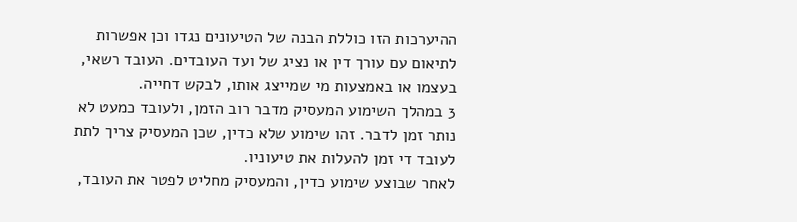ההיערכות הזו כוללת הבנה של הטיעונים נגדו וכן אפשרות לתיאום עם עורך דין או נציג של ועד העובדים. העובד רשאי, בעצמו או באמצעות מי שמייצג אותו, לבקש דחייה.
3 במהלך השימוע המעסיק מדבר רוב הזמן, ולעובד כמעט לא נותר זמן לדבר. זהו שימוע שלא כדין, שכן המעסיק צריך לתת לעובד די זמן להעלות את טיעוניו.
לאחר שבוצע שימוע כדין, והמעסיק מחליט לפטר את העובד,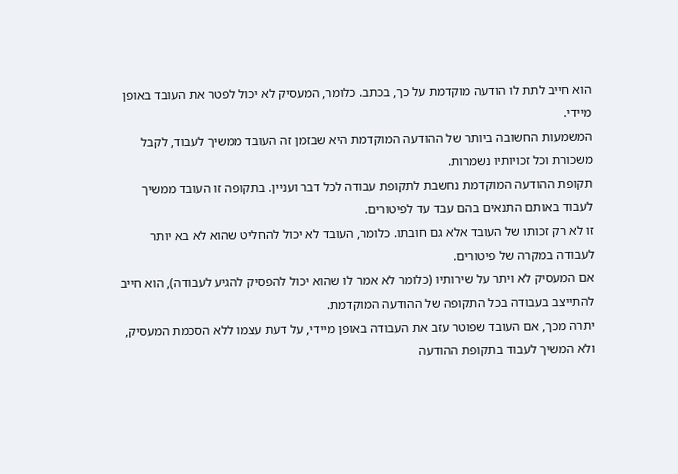הוא חייב לתת לו הודעה מוקדמת על כך, בכתב. כלומר, המעסיק לא יכול לפטר את העובד באופן מיידי.
המשמעות החשובה ביותר של ההודעה המוקדמת היא שבזמן זה העובד ממשיך לעבוד, לקבל משכורת וכל זכויותיו נשמרות.
תקופת ההודעה המוקדמת נחשבת לתקופת עבודה לכל דבר ועניין. בתקופה זו העובד ממשיך לעבוד באותם התנאים בהם עבד עד לפיטורים.
זו לא רק זכותו של העובד אלא גם חובתו. כלומר, העובד לא יכול להחליט שהוא לא בא יותר לעבודה במקרה של פיטורים.
אם המעסיק לא ויתר על שירותיו (כלומר לא אמר לו שהוא יכול להפסיק להגיע לעבודה), הוא חייב להתייצב בעבודה בכל התקופה של ההודעה המוקדמת.
יתרה מכך, אם העובד שפוטר עזב את העבודה באופן מיידי, על דעת עצמו ללא הסכמת המעסיק, ולא המשיך לעבוד בתקופת ההודעה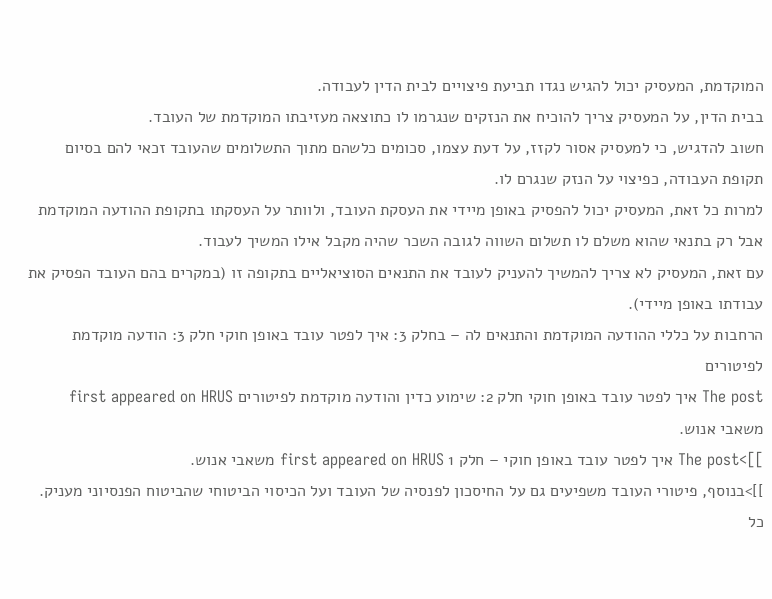המוקדמת, המעסיק יכול להגיש נגדו תביעת פיצויים לבית הדין לעבודה.
בבית הדין, על המעסיק צריך להוכיח את הנזקים שנגרמו לו כתוצאה מעזיבתו המוקדמת של העובד.
חשוב להדגיש, כי למעסיק אסור לקזז, על דעת עצמו, סכומים כלשהם מתוך התשלומים שהעובד זכאי להם בסיום תקופת העבודה, כפיצוי על הנזק שנגרם לו.
למרות כל זאת, המעסיק יכול להפסיק באופן מיידי את העסקת העובד, ולוותר על העסקתו בתקופת ההודעה המוקדמת אבל רק בתנאי שהוא משלם לו תשלום השווה לגובה השכר שהיה מקבל אילו המשיך לעבוד.
עם זאת, המעסיק לא צריך להמשיך להעניק לעובד את התנאים הסוציאליים בתקופה זו (במקרים בהם העובד הפסיק את עבודתו באופן מיידי).
הרחבות על כללי ההודעה המוקדמת והתנאים לה – בחלק 3: איך לפטר עובד באופן חוקי חלק 3: הודעה מוקדמת לפיטורים
The post איך לפטר עובד באופן חוקי חלק 2: שימוע כדין והודעה מוקדמת לפיטורים first appeared on HRUS משאבי אנוש.
]]>The post איך לפטר עובד באופן חוקי – חלק 1 first appeared on HRUS משאבי אנוש.
]]>בנוסף, פיטורי העובד משפיעים גם על החיסכון לפנסיה של העובד ועל הכיסוי הביטוחי שהביטוח הפנסיוני מעניק.
כל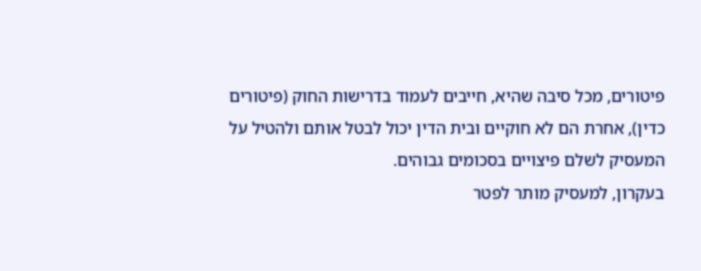פיטורים, מכל סיבה שהיא, חייבים לעמוד בדרישות החוק (פיטורים כדין), אחרת הם לא חוקיים ובית הדין יכול לבטל אותם ולהטיל על המעסיק לשלם פיצויים בסכומים גבוהים.
בעקרון, למעסיק מותר לפטר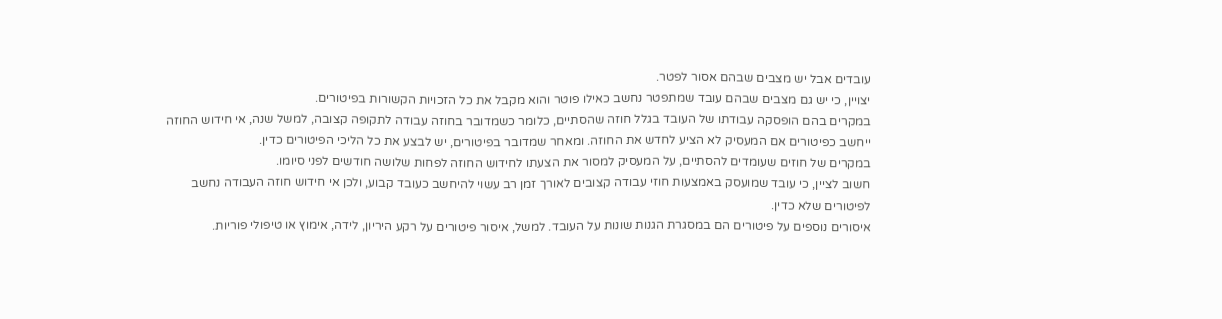עובדים אבל יש מצבים שבהם אסור לפטר.
יצויין, כי יש גם מצבים שבהם עובד שמתפטר נחשב כאילו פוטר והוא מקבל את כל הזכויות הקשורות בפיטורים.
במקרים בהם הופסקה עבודתו של העובד בגלל חוזה שהסתיים, כלומר כשמדובר בחוזה עבודה לתקופה קצובה, למשל שנה, אי חידוש החוזה ייחשב כפיטורים אם המעסיק לא הציע לחדש את החוזה. ומאחר שמדובר בפיטורים, יש לבצע את כל הליכי הפיטורים כדין.
במקרים של חוזים שעומדים להסתיים, על המעסיק למסור את הצעתו לחידוש החוזה לפחות שלושה חודשים לפני סיומו.
חשוב לציין, כי עובד שמועסק באמצעות חוזי עבודה קצובים לאורך זמן רב עשוי להיחשב כעובד קבוע, ולכן אי חידוש חוזה העבודה נחשב לפיטורים שלא כדין.
איסורים נוספים על פיטורים הם במסגרת הגנות שונות על העובד. למשל, איסור פיטורים על רקע היריון, לידה, אימוץ או טיפולי פוריות.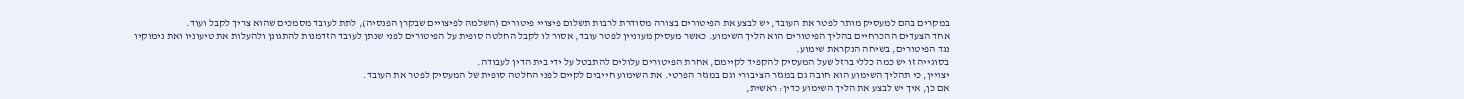במקרים בהם למעסיק מותר לפטר את העובד, יש לבצע את הפיטורים בצורה מסודרת לרבות תשלום פיצויי פיטורים (השלמה לפיצויים שבקרן הפנסיה), לתת לעובד מסמכים שהוא צריך לקבל ועוד.
אחד הצעדים ההכרחיים בהליך הפיטורים הוא הליך השימוע. כאשר מעסיק מעוניין לפטר עובד, אסור לו לקבל החלטה סופית על הפיטורים לפני שנתן לעובד הזדמנות להתגונן ולהעלות את טיעוניו ואת נימוקיו נגד הפיטורים, בשיחה הנקראת שימוע.
בסוגייה זו יש כמה כללי ברזל שעל המעסיק להקפיד לקיימם, אחרת הפיטורים עלולים להתבטל על ידי בית הדין לעבודה.
יצויין, כי תהליך השימוע הוא חובה גם במגזר הציבורי וגם במגזר הפרטי. את השימוע חייבים לקיים לפני החלטה סופית של המעסיק לפטר את העובד.
אם כן, איך יש לבצע את הליך השימוע כדין: ראשית,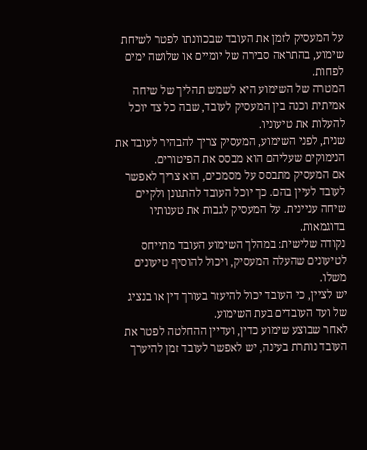על המעסיק לזמן את העובד שבכוונתו לפטר לשיחת שימוע, בהתראה סבירה של יומיים או שלושה ימים לפחות.
המטרה של השימוע היא לשמש תהליך של שיחה אמיתית וכנה בין המעסיק לעובד, שבה כל צד יוכל להעלות את טיעוניו.
שנית, לפני השימוע, המעסיק צריך להבהיר לעובד את הנימוקים שעליהם הוא מבסס את הפיטורים.
אם המעסיק מתבסס על מסמכים, הוא צריך לאפשר לעובד לעיין בהם. כך יוכל העובד להתגונן ולקיים שיחה עניינית. על המעסיק לגבות את טענותיו בדוגמאות.
נקודה שלישית: במהלך השימוע העובד מתייחס לטיעונים שהעלה המעסיק, ויכול להוסיף טיעונים משלו.
יש לציין, כי העובד יכול להיעזר בעורך דין או בנציג של ועד העובדים בעת השימוע.
לאחר שבוצע שימוע כדין, ועדיין ההחלטה לפטר את העובד נותרת בעינה, יש לאפשר לעובד זמן להיערך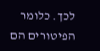לכך. כלומר הפיטורים הם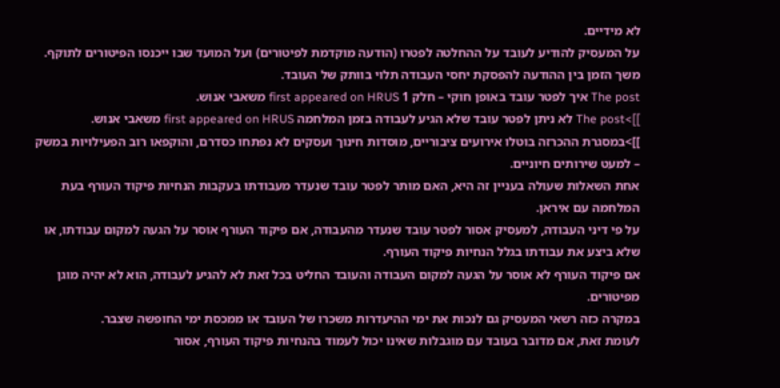לא מידיים.
על המעסיק להודיע לעובד על ההחלטה לפטרו (הודעה מוקדמת לפיטורים) ועל המועד שבו ייכנסו הפיטורים לתוקף. משך הזמן בין ההודעה להפסקת יחסי העבודה תלוי בוותק של העובד.
The post איך לפטר עובד באופן חוקי – חלק 1 first appeared on HRUS משאבי אנוש.
]]>The post לא ניתן לפטר עובד שלא הגיע לעבודה בזמן המלחמה first appeared on HRUS משאבי אנוש.
]]>במסגרת ההכרזה בוטלו אירועים ציבוריים, מוסדות חינוך ועסקים לא נפתחו כסדרם, והוקפאו רוב הפעילויות במשק – למעט שירותים חיוניים.
אחת השאלות שעולה בעניין זה היא, האם מותר לפטר עובד שנעדר מעבודתו בעקבות הנחיות פיקוד העורף בעת המלחמה עם איראן.
על פי דיני העבודה, למעסיק אסור לפטר עובד שנעדר מהעבודה, אם פיקוד העורף אוסר על הגעה למקום עבודתו, או שלא ביצע את עבודתו בגלל הנחיות פיקוד העורף.
אם פיקוד העורף לא אוסר על הגעה למקום העבודה והעובד החליט בכל זאת לא להגיע לעבודה, הוא לא יהיה מוגן מפיטורים.
במקרה כזה רשאי המעסיק גם לנכות את ימי ההיעדרות משכרו של העובד או ממכסת ימי החופשה שצבר.
לעומת זאת, אם מדובר בעובד עם מוגבלות שאינו יכול לעמוד בהנחיות פיקוד העורף, אסור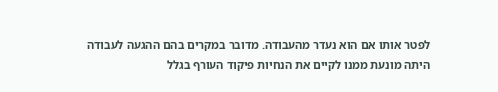לפטר אותו אם הוא נעדר מהעבודה. מדובר במקרים בהם ההגעה לעבודה היתה מונעת ממנו לקיים את הנחיות פיקוד העורף בגלל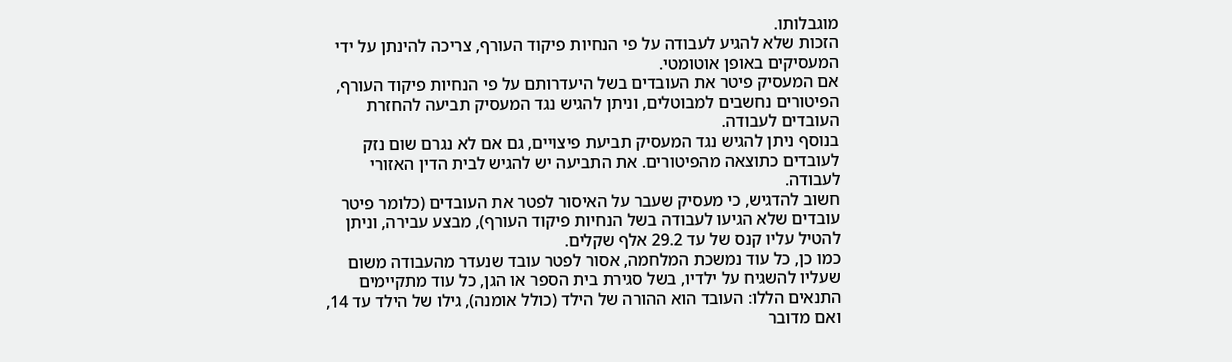מוגבלותו.
הזכות שלא להגיע לעבודה על פי הנחיות פיקוד העורף, צריכה להינתן על ידי המעסיקים באופן אוטומטי.
אם המעסיק פיטר את העובדים בשל היעדרותם על פי הנחיות פיקוד העורף, הפיטורים נחשבים למבוטלים, וניתן להגיש נגד המעסיק תביעה להחזרת העובדים לעבודה.
בנוסף ניתן להגיש נגד המעסיק תביעת פיצויים, גם אם לא נגרם שום נזק לעובדים כתוצאה מהפיטורים. את התביעה יש להגיש לבית הדין האזורי לעבודה.
חשוב להדגיש, כי מעסיק שעבר על האיסור לפטר את העובדים (כלומר פיטר עובדים שלא הגיעו לעבודה בשל הנחיות פיקוד העורף), מבצע עבירה, וניתן להטיל עליו קנס של עד 29.2 אלף שקלים.
כמו כן, כל עוד נמשכת המלחמה, אסור לפטר עובד שנעדר מהעבודה משום שעליו להשגיח על ילדיו, בשל סגירת בית הספר או הגן, כל עוד מתקיימים התנאים הללו: העובד הוא ההורה של הילד (כולל אומנה), גילו של הילד עד 14, ואם מדובר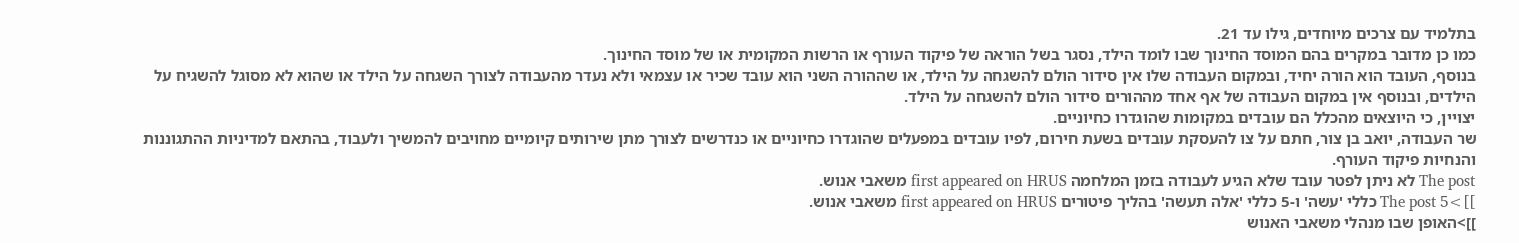בתלמיד עם צרכים מיוחדים, גילו עד 21.
כמו כן מדובר במקרים בהם המוסד החינוך שבו לומד הילד, נסגר בשל הוראה של פיקוד העורף או הרשות המקומית או של מוסד החינוך.
בנוסף, העובד הוא הורה יחיד, ובמקום העבודה שלו אין סידור הולם להשגחה על הילד, או שההורה השני הוא עובד שכיר או עצמאי ולא נעדר מהעבודה לצורך השגחה על הילד או שהוא לא מסוגל להשגיח על הילדים, ובנוסף אין במקום העבודה של אף אחד מההורים סידור הולם להשגחה על הילד.
יצויין, כי היוצאים מהכלל הם עובדים במקומות שהוגדרו כחיוניים.
שר העבודה, יואב בן צור, חתם על צו להעסקת עובדים בשעת חירום, לפיו עובדים במפעלים שהוגדרו כחיוניים או כנדרשים לצורך מתן שירותים קיומיים מחויבים להמשיך ולעבוד, בהתאם למדיניות ההתגוננות והנחיות פיקוד העורף.
The post לא ניתן לפטר עובד שלא הגיע לעבודה בזמן המלחמה first appeared on HRUS משאבי אנוש.
]]>The post 5 כללי 'עשה' ו-5 כללי 'אלה תעשה' בהליך פיטורים first appeared on HRUS משאבי אנוש.
]]>האופן שבו מנהלי משאבי האנוש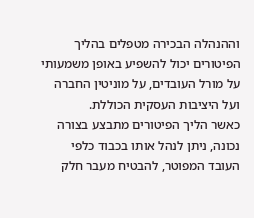וההנהלה הבכירה מטפלים בהליך הפיטורים יכול להשפיע באופן משמעותי על מורל העובדים, על מוניטין החברה ועל היציבות העסקית הכוללת.
כאשר הליך הפיטורים מתבצע בצורה נכונה, ניתן לנהל אותו בכבוד כלפי העובד המפוטר, להבטיח מעבר חלק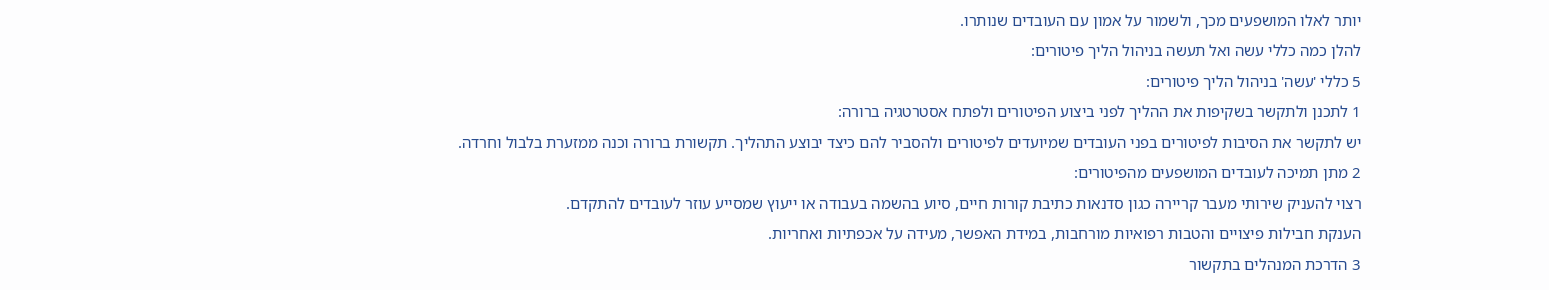יותר לאלו המושפעים מכך, ולשמור על אמון עם העובדים שנותרו.
להלן כמה כללי עשה ואל תעשה בניהול הליך פיטורים:
5 כללי 'עשה' בניהול הליך פיטורים:
1 לתכנן ולתקשר בשקיפות את ההליך לפני ביצוע הפיטורים ולפתח אסטרטגיה ברורה:
יש לתקשר את הסיבות לפיטורים בפני העובדים שמיועדים לפיטורים ולהסביר להם כיצד יבוצע התהליך. תקשורת ברורה וכנה ממזערת בלבול וחרדה.
2 מתן תמיכה לעובדים המושפעים מהפיטורים:
רצוי להעניק שירותי מעבר קריירה כגון סדנאות כתיבת קורות חיים, סיוע בהשמה בעבודה או ייעוץ שמסייע עוזר לעובדים להתקדם.
הענקת חבילות פיצויים והטבות רפואיות מורחבות, במידת האפשר, מעידה על אכפתיות ואחריות.
3 הדרכת המנהלים בתקשור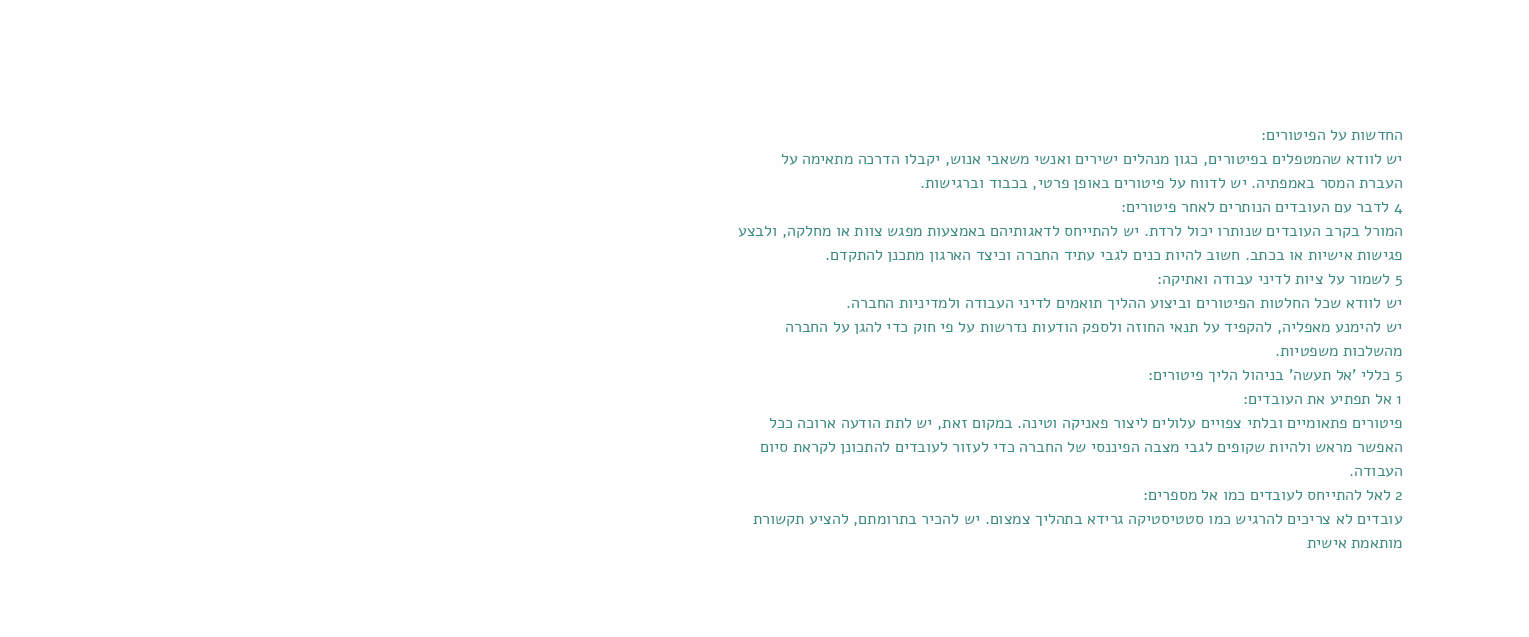החדשות על הפיטורים:
יש לוודא שהמטפלים בפיטורים, כגון מנהלים ישירים ואנשי משאבי אנוש, יקבלו הדרכה מתאימה על העברת המסר באמפתיה. יש לדווח על פיטורים באופן פרטי, בכבוד וברגישות.
4 לדבר עם העובדים הנותרים לאחר פיטורים:
המורל בקרב העובדים שנותרו יכול לרדת. יש להתייחס לדאגותיהם באמצעות מפגש צוות או מחלקה, ולבצע פגישות אישיות או בכתב. חשוב להיות כנים לגבי עתיד החברה וכיצד הארגון מתכנן להתקדם.
5 לשמור על ציות לדיני עבודה ואתיקה:
יש לוודא שכל החלטות הפיטורים וביצוע ההליך תואמים לדיני העבודה ולמדיניות החברה.
יש להימנע מאפליה, להקפיד על תנאי החוזה ולספק הודעות נדרשות על פי חוק כדי להגן על החברה מהשלכות משפטיות.
5 כללי 'אל תעשה' בניהול הליך פיטורים:
1 אל תפתיע את העובדים:
פיטורים פתאומיים ובלתי צפויים עלולים ליצור פאניקה וטינה. במקום זאת, יש לתת הודעה ארוכה ככל האפשר מראש ולהיות שקופים לגבי מצבה הפיננסי של החברה כדי לעזור לעובדים להתכונן לקראת סיום העבודה.
2 לאל להתייחס לעובדים כמו אל מספרים:
עובדים לא צריכים להרגיש כמו סטטיסטיקה גרידא בתהליך צמצום. יש להכיר בתרומתם, להציע תקשורת מותאמת אישית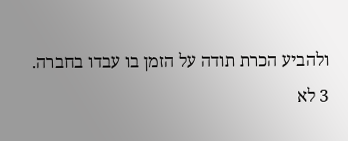ולהביע הכרת תודה על הזמן בו עבדו בחברה.
3 לא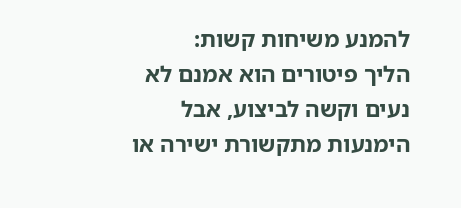להמנע משיחות קשות:
הליך פיטורים הוא אמנם לא נעים וקשה לביצוע, אבל הימנעות מתקשורת ישירה או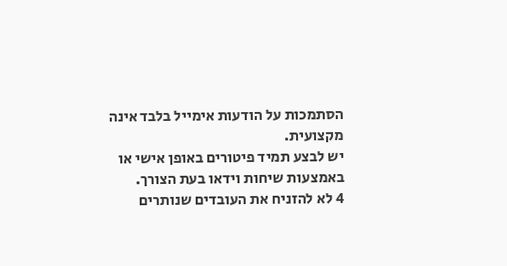הסתמכות על הודעות אימייל בלבד אינה מקצועית.
יש לבצע תמיד פיטורים באופן אישי או באמצעות שיחות וידאו בעת הצורך.
4 לא להזניח את העובדים שנותרים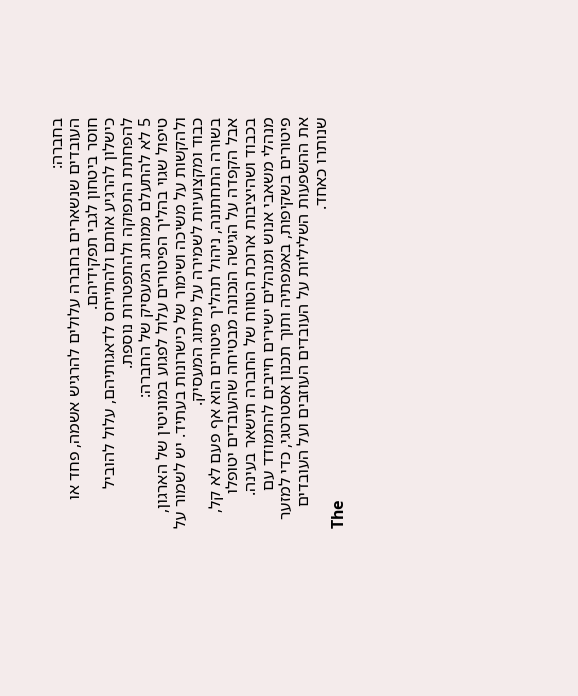בחברה:
העובדים שנשארים בחברה עלולים להרגיש אשמה, פחד או חוסר ביטחון לגבי תפקידיהם.
כישלון להרגיע אותם ולהתייחס לדאגותיהם, עלול להוביל להפחתת התפוקה ולהתפטרות נוספת.
5 לא להתעלם ממותג המעסיק של החברה:
טיפול שגוי בהליך הפיטורים עלול לפגוע במוניטין של הארגון, ולהקשות על משיכה ושימור של כישרונות בעתיד. יש לשמור על כבוד ומקצועיות לשמירה על מיתוג המעסיק.
בשורה התחתונה, ניהול תהליך פיטורים הוא אף פעם לא קל, אבל הקפדה על הגישה הנכונה מבטיחה שהעובדים יטופלו בכבוד ושהיציבות ארוכת הטווח של החברה תישאר בעינה.
מנהלי משאבי אנוש ומנהלים ישירים חייבים להתמודד עם פיטורים בשקיפות, באמפתיה ותוך תכנון אסטרטגי, כדי למזער את ההשפעות השליליות על העובדים העוזבים ועל העובדים שנותרו כאחד.
The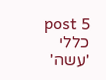post 5 כללי 'עשה'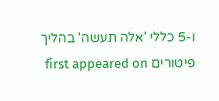ו-5 כללי 'אלה תעשה' בהליך פיטורים first appeared on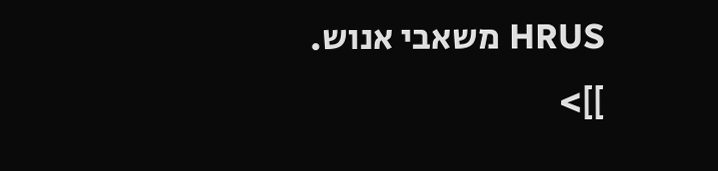HRUS משאבי אנוש.
]]>